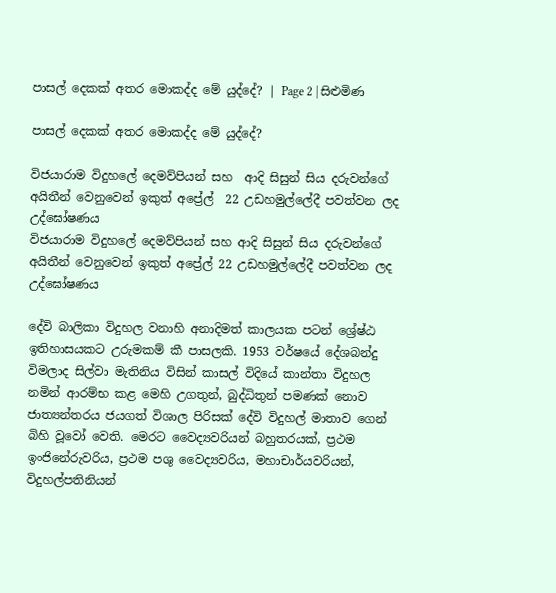පාසල් දෙකක් අතර මොකද්ද මේ යුද්දේ? | Page 2 | සිළුමිණ

පාසල් දෙකක් අතර මොකද්ද මේ යුද්දේ?

විජයාරාම විදුහලේ දෙමව්පියන් සහ  ආදි සිසුන් සිය දරුවන්ගේ  අයිතීන් වෙනුවෙන් ඉකුත් අප්‍රේල්  22 උඩහමුල්ලේදී පවත්වන ලද උද්ඝෝෂණය
විජයාරාම විදුහලේ දෙමව්පියන් සහ ආදි සිසුන් සිය දරුවන්ගේ අයිතීන් වෙනුවෙන් ඉකුත් අප්‍රේල් 22 උඩහමුල්ලේදී පවත්වන ලද උද්ඝෝෂණය

දේවි බාලිකා විදුහල වනාහි අනාදිමත් කාලයක පටන් ශ්‍රේෂ්ඨ ඉතිහාසයකට උරුමකම් කී පාසලකි. 1953 වර්ෂයේ දේශබන්දු විමලාද සිල්වා මැතිනිය විසින් කාසල් විදියේ කාන්තා විදුහල නමින් ආරම්භ කළ මෙහි උගතුන්, බුද්ධිතුන් පමණක් නොව ජාත්‍යන්තරය ජයගත් විශාල පිරිසක් දේවි විදුහල් මාතාව ගෙන් බිහි වූවෝ වෙති. මෙරට වෛද්‍යවරියන් බහුතරයක්, ප්‍රථම ඉංජිනේරුවරිය, ප්‍රථම පශු වෛද්‍යවරිය, මහාචාර්යවරියන්, විදුහල්පතිනියන්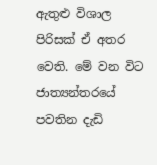ඇතුළු විශාල පිරිසක් ඒ අතර වෙති. මේ වන විට ජාත්‍යන්තරයේ පවතින දැඩි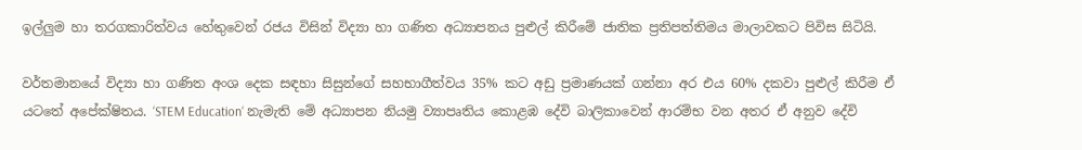ඉල්ලුම හා තරගකාරිත්වය හේතුවෙන් රජය විසින් විද්‍යා හා ගණිත අධ්‍යාපනය පුළුල් කිරීමේ ජාතික ප්‍රතිපත්තිමය මාලාවකට පිවිස සිටියි.

වර්තමානයේ විද්‍යා හා ගණිත අංශ දෙක සඳහා සිසුන්ගේ සහභාගීත්වය 35% කට අඩු ප්‍රමාණයක් ගන්නා අර එය 60% දකවා පුළුල් කිරීම ඒ යටතේ අපේක්ෂිතය. ‘STEM Education‘ නැමැති මේ අධ්‍යාපන නියමු ව්‍යාපෘතිය කොළඹ දේවි බාලිකාවෙන් ආරම්භ වන අතර ඒ අනුව දේවි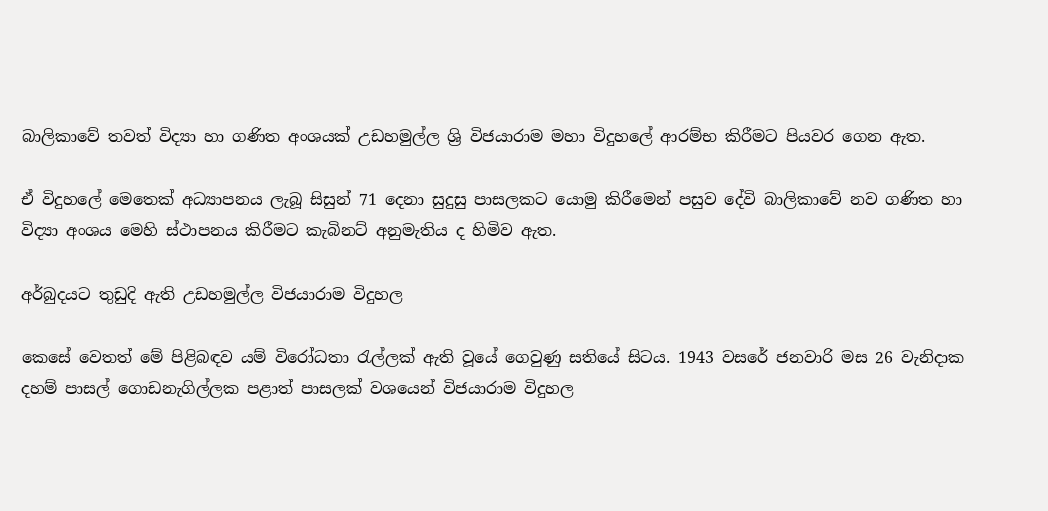බාලිකාවේ තවත් විද්‍යා හා ගණිත අංශයක් උඩහමුල්ල ශ්‍රි විජයාරාම මහා විදුහලේ ආරම්භ කිරීමට පියවර ගෙන ඇත.

ඒ විදුහලේ මෙතෙක් අධ්‍යාපනය ලැබූ සිසුන් 71 දෙනා සුදුසු පාසලකට යොමු කිරීමෙන් පසුව දේවි බාලිකාවේ නව ගණිත හා විද්‍යා අංශය මෙහි ස්ථාපනය කිරීමට කැබිනට් අනුමැතිය ද හිමිව ඇත.

අර්බුදයට තුඩුදි ඇති උඩහමුල්ල විජයාරාම විදුහල

කෙසේ වෙතත් මේ පිළිබඳව යම් විරෝධතා රැල්ලක් ඇති වූයේ ගෙවුණු සතියේ සිටය. 1943 වසරේ ජනවාරි මස 26 වැනිදාක දහම් පාසල් ගොඩනැගිල්ලක පළාත් පාසලක් වශයෙන් විජයාරාම විදුහල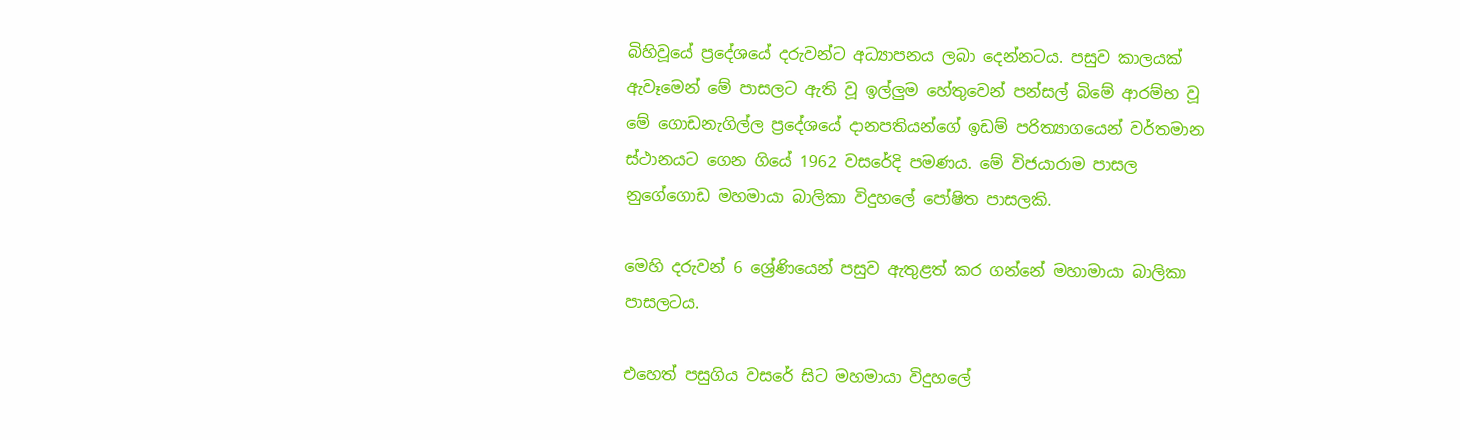බිහිවූයේ ප්‍රදේශයේ දරුවන්ට අධ්‍යාපනය ලබා දෙන්නටය. පසුව කාලයක් ඇවෑමෙන් මේ පාසලට ඇති වූ ඉල්ලුම හේතුවෙන් පන්සල් බිමේ ආරම්භ වූ මේ ගොඩනැගිල්ල ප්‍රදේශයේ දානපතියන්ගේ ඉඩම් පරිත්‍යාගයෙන් වර්තමාන ස්ථානයට ගෙන ගියේ 1962 වසරේදි පමණය. මේ විජයාරාම පාසල නුගේගොඩ මහමායා බාලිකා විදුහලේ පෝෂිත පාසලකි.

මෙහි දරුවන් 6 ශ්‍රේණියෙන් පසුව ඇතුළත් කර ගන්නේ මහාමායා බාලිකා පාසලටය.

එහෙත් පසුගිය වසරේ සිට මහමායා විදුහලේ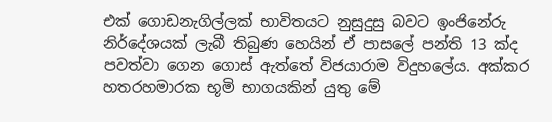එක් ගොඩනැගිල්ලක් භාවිතයට නුසුදුසු බවට ඉංජිනේරු නිර්දේශයක් ලැබී තිබුණ හෙයින් ඒ පාසලේ පන්ති 13 ක්ද පවත්වා ගෙන ගොස් ඇත්තේ විජයාරාම විදුහලේය. අක්කර හතරහමාරක භූමි භාගයකින් යුතු මේ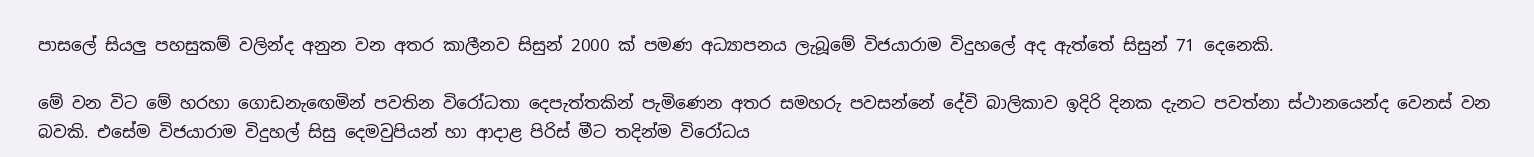පාසලේ සියලු පහසුකම් වලින්ද අනුන වන අතර කාලීනව සිසුන් 2000 ක් පමණ අධ්‍යාපනය ලැබූමේ විජයාරාම විදුහලේ අද ඇත්තේ සිසුන් 71 දෙනෙකි.

මේ වන විට මේ හරහා ගොඩනැඟෙමින් පවතින විරෝධතා දෙපැත්තකින් පැමිණෙන අතර සමහරු පවසන්නේ දේවි බාලිකාව ඉදිරි දිනක දැනට පවත්නා ස්ථානයෙන්ද වෙනස් වන බවකි. එසේම විජයාරාම විදුහල් සිසු දෙමවුපියන් හා ආදාළ පිරිස් මීට තදින්ම විරෝධය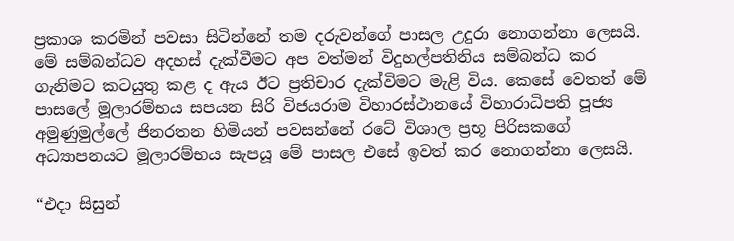ප්‍රකාශ කරමින් පවසා සිටින්නේ තම දරුවන්ගේ පාසල උදුරා නොගන්නා ලෙසයි. මේ සම්බන්ධව අදහස් දැක්වීමට අප වත්මන් විදුහල්පතිනිය සම්බන්ධ කර ගැනිමට කටයුතු කළ ද ඇය ඊට ප්‍රතිචාර දැක්විමට මැළි විය. කෙසේ වෙතත් මේ පාසලේ මූලාරම්භය සපයන සිරි විජයරාම විහාරස්ථානයේ විහාරාධිපති පූජ්‍ය අමුණුමුල්ලේ ජිනරතන හිමියන් පවසන්නේ රටේ විශාල ප්‍රභූ පිරිසකගේ අධ්‍යාපනයට මූලාරම්භය සැපයූ මේ පාසල එසේ ඉවත් කර නොගන්නා ලෙසයි.

“එදා සිසුන්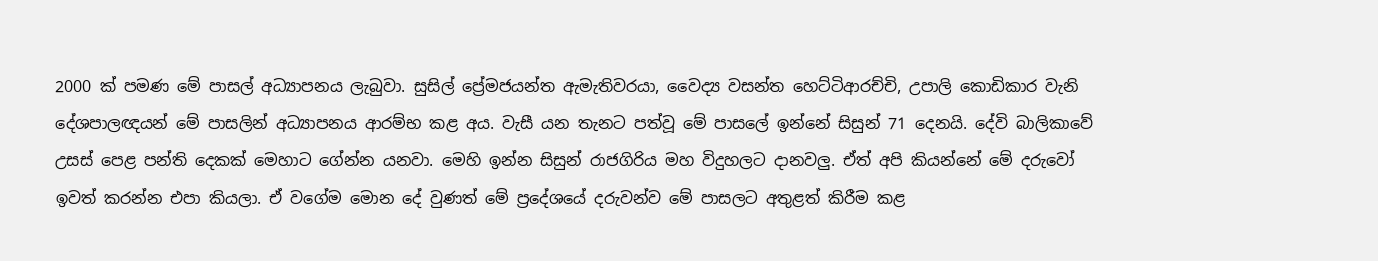2000 ක් පමණ මේ පාසල් අධ්‍යාපනය ලැබුවා. සුසිල් ප්‍රේමජයන්ත ඇමැතිවරයා, වෛද්‍ය වසන්ත හෙට්ටිආරච්චි, උපාලි කොඩිකාර වැනි දේශපාලඥයන් මේ පාසලින් අධ්‍යාපනය ආරම්භ කළ අය. වැසී යන තැනට පත්වූ මේ පාසලේ ඉන්නේ සිසුන් 71 දෙනයි. දේවි බාලිකාවේ උසස් පෙළ පන්ති දෙකක් මෙහාට ගේන්න යනවා. මෙහි ඉන්න සිසුන් රාජගිරිය මහ විදුහලට දානවලු. ඒත් අපි කියන්නේ මේ දරුවෝ ඉවත් කරන්න එපා කියලා. ඒ වගේම මොන දේ වුණත් මේ ප්‍රදේශයේ දරුවන්ව මේ පාසලට අතුළත් කිරීම කළ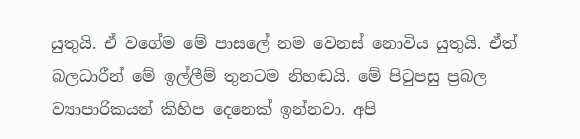යුතුයි. ඒ වගේම මේ පාසලේ නම වෙනස් නොවිය යුතුයි. ඒත් බලධාරීන් මේ ඉල්ලීම් තුනටම නිහඬයි. මේ පිටුපසු ප්‍රබල ව්‍යාපාරිකයන් කිහිප දෙනෙක් ඉන්නවා. අපි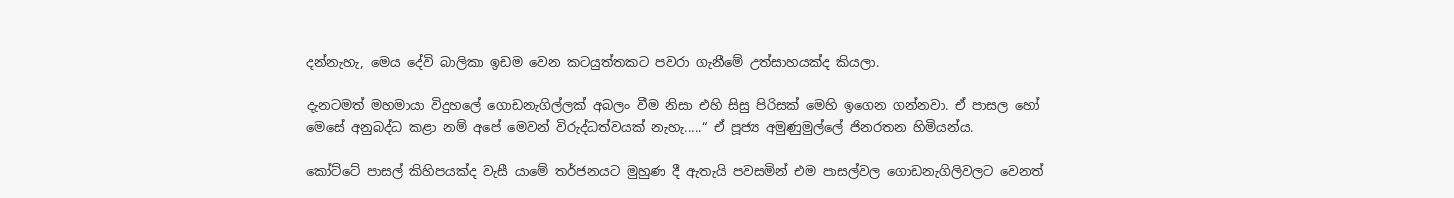දන්නැහැ, මෙය දේවි බාලිකා ඉඩම වෙන කටයුත්තකට පවරා ගැනීමේ උත්සාහයක්ද කියලා.

දැනටමත් මහමායා විදුහලේ ගොඩනැගිල්ලක් අබලං වීම නිසා එහි සිසු පිරිසක් මෙහි ඉගෙන ගන්නවා. ඒ පාසල හෝ මෙසේ අනුබද්ධ කළා නම් අපේ මෙවන් විරුද්ධත්වයක් නැහැ.....“ ඒ පූජ්‍ය අමුණුමුල්ලේ ජිනරතන හිමියන්ය.

කෝට්ටේ පාසල් කිහිපයක්ද වැසී යාමේ තර්ජනයට මුහුණ දී ඇතැයි පවසමින් එම පාසල්වල ගොඩනැගිලිවලට වෙනත්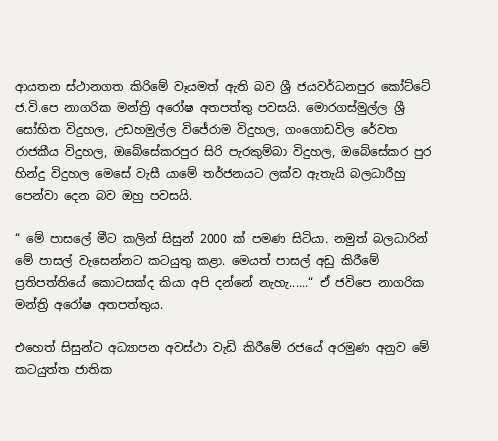ආයතන ස්ථානගත කිරිමේ වෑයමත් ඇති බව ශ්‍රී ජයවර්ධනපුර කෝට්ටේ ජ.වි.පෙ නාගරික මන්ත්‍රි අරෝෂ අතපත්තු පවසයි. මොරගස්මුල්ල ශ්‍රී සෝභිත විදුහල, උඩහමුල්ල විජේරාම විදුහල, ගංගොඩවිල රේවත රාජකීය විදුහල, ඔබේසේකරපුර සිරි පැරකුම්බා විදුහල, ඔබේසේකර පුර හින්දු විදුහල මෙසේ වැසී යාමේ තර්ජනයට ලක්ව ඇතැයි බලධාරීහු පෙන්වා දෙන බව ඔහු පවසයි.

“ මේ පාසලේ මීට කලින් සිසුන් 2000 ක් පමණ සිටියා. නමුත් බලධාරින් මේ පාසල් වැසෙන්නට කටයුතු කළා. මෙයත් පාසල් අඩු කිරීමේ ප්‍රතිපත්තියේ කොටසක්ද කියා අපි දන්නේ නැහැ......“ ඒ ජවිපෙ නාගරික මන්ත්‍රි අරෝෂ අතපත්තුය.

එහෙත් සිසුන්ට අධ්‍යාපන අවස්ථා වැඩි කිරීමේ රජයේ අරමුණ අනුව මේ කටයුත්ත ජාතික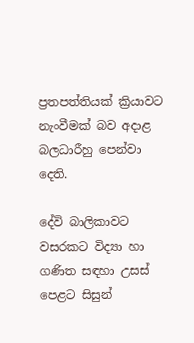ප්‍රතපත්තියක් ක්‍රියාවට නැංවීමක් බව අදාළ බලධාරීහු පෙන්වා දෙති.

දේවි බාලිකාවට වසරකට විද්‍යා හා ගණිත සඳහා උසස් පෙළට සිසුන්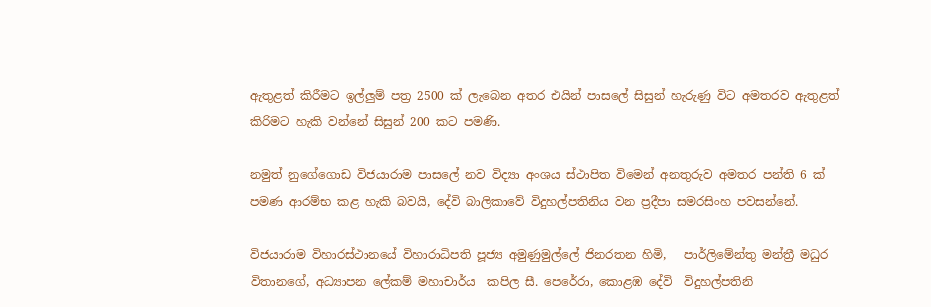ඇතුළත් කිරීමට ඉල්ලුම් පත්‍ර 2500 ක් ලැබෙන අතර එයින් පාසලේ සිසුන් හැරුණු විට අමතරව ඇතුළත් කිරිමට හැකි වන්නේ සිසුන් 200 කට පමණි.

නමුත් නුගේගොඩ විජයාරාම පාසලේ නව විද්‍යා අංශය ස්ථාපිත විමෙන් අනතුරුව අමතර පන්ති 6 ක් පමණ ආරම්භ කළ හැකි බවයි, දේවි බාලිකාවේ විදුහල්පතිනිය වන ප්‍රදීපා සමරසිංහ පවසන්නේ.

විජයාරාම විහාරස්ථානයේ විහාරාධිපති පූජ්‍ය අමුණුමුල්ලේ ජිනරතන හිමි,   පාර්ලිමේන්තු මන්ත්‍රී මධුර විතානගේ, අධ්‍යාපන ලේකම් මහාචාර්ය  කපිල සී. පෙරේරා, කොළඹ දේවි  විදුහල්පතිනි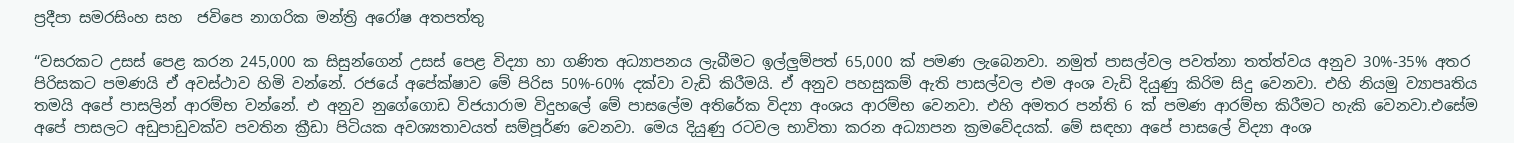ප්‍රදීපා සමරසිංහ සහ  ජවිපෙ නාගරික මන්ත්‍රි අරෝෂ අතපත්තු

“වසරකට උසස් පෙළ කරන 245,000 ක සිසුන්ගෙන් උසස් පෙළ විද්‍යා හා ගණිත අධ්‍යාපනය ලැබීමට ඉල්ලුම්පත් 65,000 ක් පමණ ලැබෙනවා. නමුත් පාසල්වල පවත්නා තත්ත්වය අනුව 30%-35% අතර පිරිසකට පමණයි ඒ අවස්ථාව හිමි වන්නේ. රජයේ අපේක්ෂාව මේ පිරිස 50%-60% දක්වා වැඩි කිරීමයි. ඒ අනුව පහසුකම් ඇති පාසල්වල එම අංශ වැඩි දියුණු කිරිම සිදු වෙනවා. එහි නියමු ව්‍යාපෘතිය තමයි අපේ පාසලින් ආරම්භ වන්නේ. එ අනුව නුගේගොඩ විජයාරාම විදුහලේ මේ පාසලේම අතිරේක විද්‍යා අංශය ආරම්භ වෙනවා. එහි අමතර පන්ති 6 ක් පමණ ආරම්භ කිරීමට හැකි වෙනවා.එසේම අපේ පාසලට අඩුපාඩුවක්ව පවතින ක්‍රීඩා පිටියක අවශ්‍යතාවයත් සම්පූර්ණ වෙනවා. මෙය දියුණු රටවල භාවිතා කරන අධ්‍යාපන ක්‍රමවේදයක්. මේ සඳහා අපේ පාසලේ විද්‍යා අංශ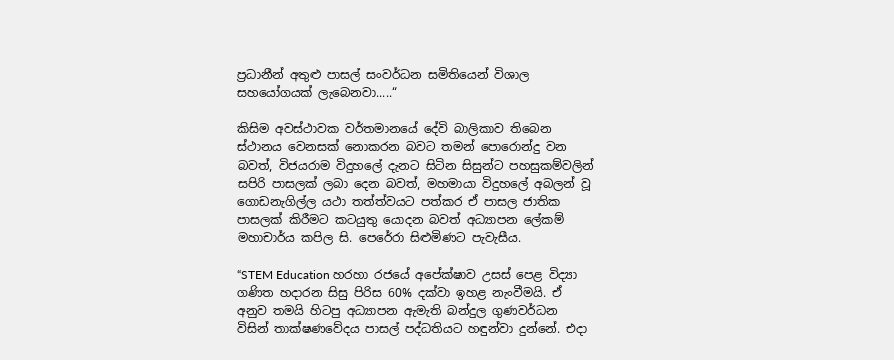ප්‍රධානීන් අතුළු පාසල් සංවර්ධන සමිතියෙන් විශාල සහයෝගයක් ලැබෙනවා.....“

කිසිම අවස්ථාවක වර්තමානයේ දේවි බාලිකාව තිබෙන ස්ථානය වෙනසක් නොකරන බවට තමන් පොරොන්දු වන බවත්, විජයරාම විදුහලේ දැනට සිටින සිසුන්ට පහසුකම්වලින් සපිරි පාසලක් ලබා දෙන බවත්, මහමායා විදුහලේ අබලන් වූ ගොඩනැගිල්ල යථා තත්ත්වයට පත්කර ඒ පාසල ජාතික පාසලක් කිරීමට කටයුතු යොදන බවත් අධ්‍යාපන ලේකම් මහාචාර්ය කපිල සි. පෙරේරා සිළුමිණට පැවැසීය.

“STEM Education හරහා රජයේ අපේක්ෂාව උසස් පෙළ විද්‍යා ගණිත හදාරන සිසු පිරිස 60% දක්වා ඉහළ නැංවීමයි. ඒ අනුව තමයි හිටපු අධ්‍යාපන ඇමැති බන්දුල ගුණවර්ධන විසින් තාක්ෂණවේදය පාසල් පද්ධතියට හඳුන්වා දුන්නේ. එදා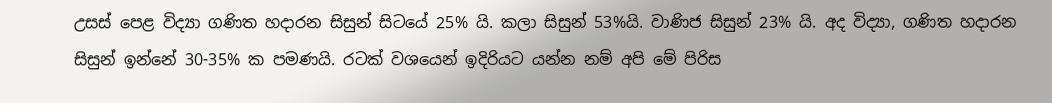උසස් පෙළ විද්‍යා ගණිත හදාරන සිසුන් සිටයේ 25% යි. කලා සිසුන් 53%යි. වාණිජ සිසුන් 23% යි. අද විද්‍යා, ගණිත හදාරන සිසුන් ඉන්නේ 30-35% ක පමණයි. රටක් වශයෙන් ඉදිරියට යන්න නම් අපි මේ පිරිස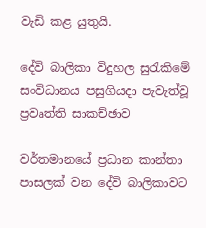වැඩි කළ යුතුයි.

දේවි බාලිකා විදුහල සුරැකිමේ සංවිධානය පසුගියදා පැවැත්වූ ප්‍රවෘත්ති සාකච්ඡාව

වර්තමානයේ ප්‍රධාන කාන්තා පාසලක් වන දේවි බාලිකාවට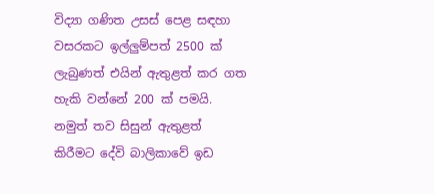විද්‍යා ගණිත උසස් පෙළ සඳහා වසරකට ඉල්ලුම්පත් 2500 ක් ලැබුණත් එයින් ඇතුළත් කර ගත හැකි වන්නේ 200 ක් පමයි. නමුත් තව සිසුන් ඇතුළත් කිරීමට දේවි බාලිකාවේ ඉඩ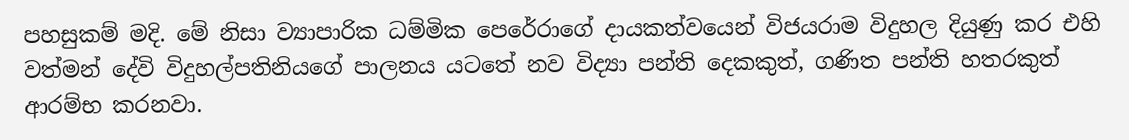පහසුකම් මදි. මේ නිසා ව්‍යාපාරික ධම්මික පෙරේරාගේ දායකත්වයෙන් විජයරාම විදුහල දියුණු කර එහි වත්මන් දේවි විදුහල්පතිනියගේ පාලනය යටතේ නව විද්‍යා පන්ති දෙකකුත්, ගණිත පන්ති හතරකුත් ආරම්භ කරනවා.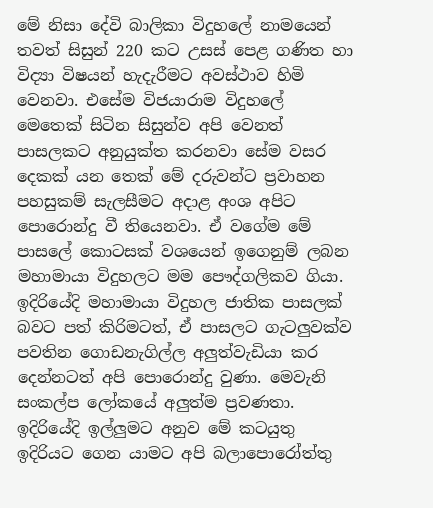මේ නිසා දේවි බාලිකා විදුහලේ නාමයෙන් තවත් සිසුන් 220 කට උසස් පෙළ ගණිත හා විද්‍යා විෂයන් හැදැරීමට අවස්ථාව හිමි වෙනවා. එසේම විජයාරාම විදුහලේ මෙතෙක් සිටින සිසුන්ව අපි වෙනත් පාසලකට අනුයුක්ත කරනවා සේම වසර දෙකක් යන තෙක් මේ දරුවන්ට ප්‍රවාහන පහසුකම් සැලසීමට අදාළ අංශ අපිට පොරොන්දු වී තියෙනවා. ඒ වගේම මේ පාසලේ කොටසක් වශයෙන් ඉගෙනුම් ලබන මහාමායා විදුහලට මම පෞද්ගලිකව ගියා. ඉදිරියේදි මහාමායා විදුහල ජාතික පාසලක් බවට පත් කිරිමටත්, ඒ පාසලට ගැටලුවක්ව පවතින ගොඩනැගිල්ල අලුත්වැඩියා කර දෙන්නටත් අපි පොරොන්දු වුණා. මෙවැනි සංකල්ප ලෝකයේ අලුත්ම ප්‍රවණතා. ඉදිරියේදි ඉල්ලුමට අනුව මේ කටයුතු ඉදිරියට ගෙන යාමට අපි බලාපොරෝත්තු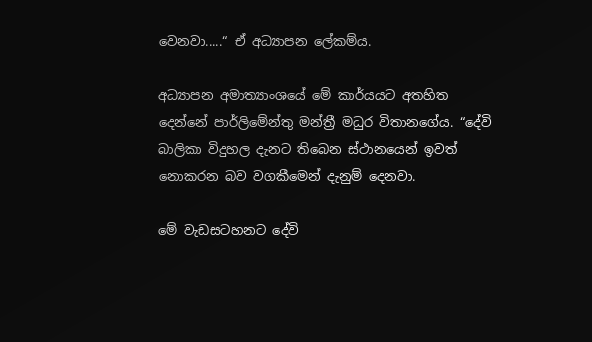වෙනවා.....“ ඒ අධ්‍යාපන ලේකම්ය.

අධ්‍යාපන අමාත්‍යාංශයේ මේ කාර්යයට අතහිත දෙන්නේ පාර්ලිමේන්තු මන්ත්‍රී මධුර විතානගේය. “දේවි බාලිකා විදුහල දැනට තිබෙන ස්ථානයෙන් ඉවත් නොකරන බව වගකීමෙන් දැනුම් දෙනවා.

මේ වැඩසටහනට දේවි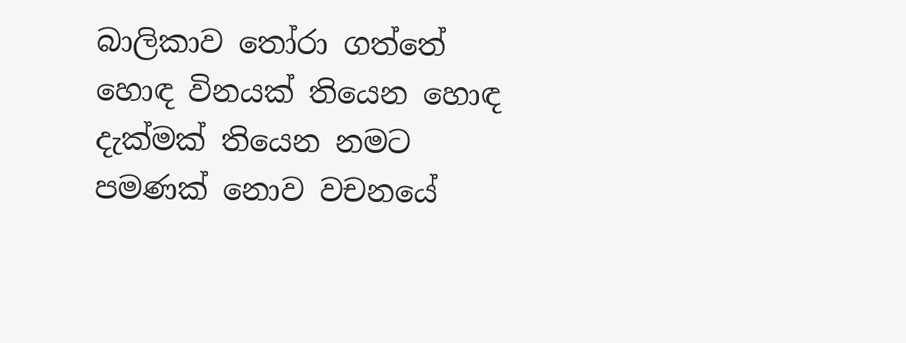බාලිකාව තෝරා ගත්තේ හොඳ විනයක් තියෙන හොඳ දැක්මක් තියෙන නමට පමණක් නොව වචනයේ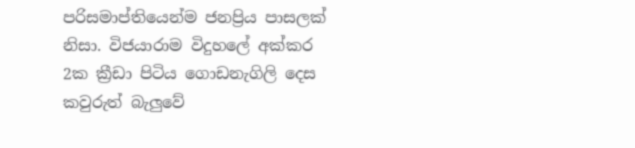පරිසමාප්තියෙන්ම ජනප්‍රිය පාසලක් නිසා. විජයාරාම විදුහලේ අක්කර 2ක ක්‍රීඩා පිටිය ගොඩනැගිලි දෙස කවුරුත් බැලුවේ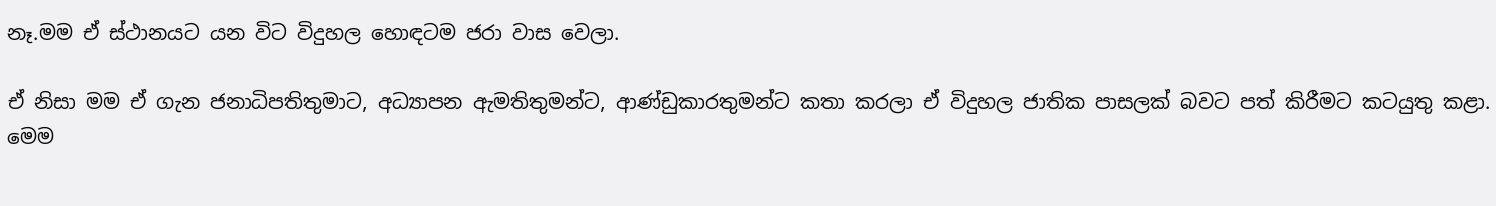නෑ.මම ඒ ස්ථානයට යන විට විදුහල හොඳටම ජරා වාස වෙලා.

ඒ නිසා මම ඒ ගැන ජනාධිපතිතුමාට, අධ්‍යාපන ඇමතිතුමන්ට, ආණ්ඩුකාරතුමන්ට කතා කරලා ඒ විදුහල ජාතික පාසලක් බවට පත් කිරීමට කටයුතු කළා. මෙම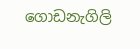ගොඩනැගිලි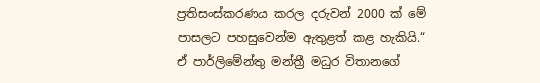ප්‍රතිසංස්කරණය කරල දරුවන් 2000 ක් මේ පාසලට පහසුවෙන්ම ඇතුළත් කළ හැකියි.“ ඒ පාර්ලිමේන්තු මන්ත්‍රී මධුර විතානගේ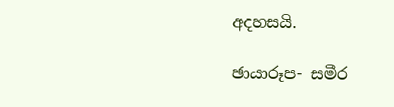අදහසයි.

ඡායාරූප- සමීර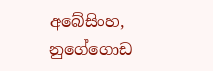අබේසිංහ, නුගේගොඩ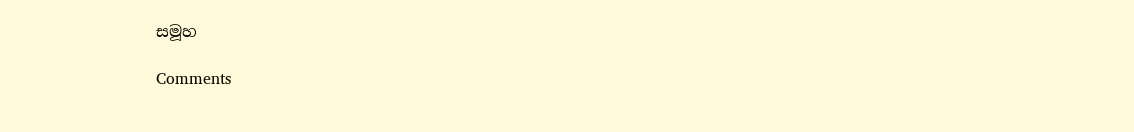සමූහ

Comments